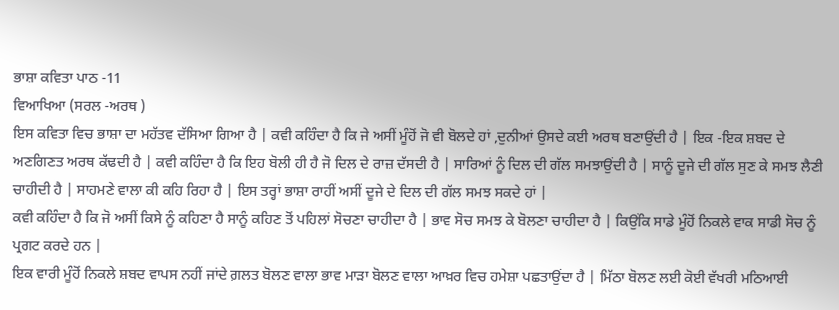ਭਾਸ਼ਾ ਕਵਿਤਾ ਪਾਠ -11
ਵਿਆਖਿਆ (ਸਰਲ -ਅਰਥ )
ਇਸ ਕਵਿਤਾ ਵਿਚ ਭਾਸ਼ਾ ਦਾ ਮਹੱਤਵ ਦੱਸਿਆ ਗਿਆ ਹੈ | ਕਵੀ ਕਹਿੰਦਾ ਹੈ ਕਿ ਜੇ ਅਸੀਂ ਮੂੰਹੋਂ ਜੋ ਵੀ ਬੋਲਦੇ ਹਾਂ ,ਦੁਨੀਆਂ ਉਸਦੇ ਕਈ ਅਰਥ ਬਣਾਉਂਦੀ ਹੈ | ਇਕ -ਇਕ ਸ਼ਬਦ ਦੇ ਅਣਗਿਣਤ ਅਰਥ ਕੱਢਦੀ ਹੈ | ਕਵੀ ਕਹਿੰਦਾ ਹੈ ਕਿ ਇਹ ਬੋਲੀ ਹੀ ਹੈ ਜੋ ਦਿਲ ਦੇ ਰਾਜ਼ ਦੱਸਦੀ ਹੈ | ਸਾਰਿਆਂ ਨੂੰ ਦਿਲ ਦੀ ਗੱਲ ਸਮਝਾਉਂਦੀ ਹੈ | ਸਾਨੂੰ ਦੂਜੇ ਦੀ ਗੱਲ ਸੁਣ ਕੇ ਸਮਝ ਲੈਣੀ ਚਾਹੀਦੀ ਹੈ | ਸਾਹਮਣੇ ਵਾਲਾ ਕੀ ਕਹਿ ਰਿਹਾ ਹੈ | ਇਸ ਤਰ੍ਹਾਂ ਭਾਸ਼ਾ ਰਾਹੀਂ ਅਸੀਂ ਦੂਜੇ ਦੇ ਦਿਲ ਦੀ ਗੱਲ ਸਮਝ ਸਕਦੇ ਹਾਂ |
ਕਵੀ ਕਹਿੰਦਾ ਹੈ ਕਿ ਜੋ ਅਸੀਂ ਕਿਸੇ ਨੂੰ ਕਹਿਣਾ ਹੈ ਸਾਨੂੰ ਕਹਿਣ ਤੋਂ ਪਹਿਲਾਂ ਸੋਚਣਾ ਚਾਹੀਦਾ ਹੈ | ਭਾਵ ਸੋਚ ਸਮਝ ਕੇ ਬੋਲਣਾ ਚਾਹੀਦਾ ਹੈ | ਕਿਉਂਕਿ ਸਾਡੇ ਮੂੰਹੋਂ ਨਿਕਲੇ ਵਾਕ ਸਾਡੀ ਸੋਚ ਨੂੰ ਪ੍ਰਗਟ ਕਰਦੇ ਹਨ |
ਇਕ ਵਾਰੀ ਮੂੰਹੋਂ ਨਿਕਲੇ ਸ਼ਬਦ ਵਾਪਸ ਨਹੀਂ ਜਾਂਦੇ ਗ਼ਲਤ ਬੋਲਣ ਵਾਲਾ ਭਾਵ ਮਾੜਾ ਬੋਲਣ ਵਾਲਾ ਆਖ਼ਰ ਵਿਚ ਹਮੇਸ਼ਾ ਪਛਤਾਉਂਦਾ ਹੈ | ਮਿੱਠਾ ਬੋਲਣ ਲਈ ਕੋਈ ਵੱਖਰੀ ਮਠਿਆਈ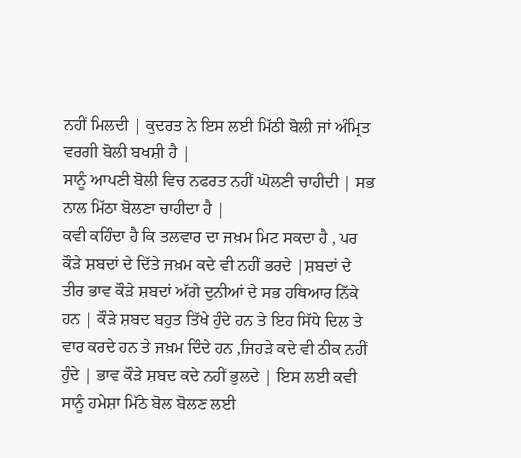ਨਹੀਂ ਮਿਲਦੀ | ਕੁਦਰਤ ਨੇ ਇਸ ਲਈ ਮਿੱਠੀ ਬੋਲੀ ਜਾਂ ਅੰਮ੍ਰਿਤ ਵਰਗੀ ਬੋਲੀ ਬਖਸ਼ੀ ਹੈ |
ਸਾਨੂੰ ਆਪਣੀ ਬੋਲੀ ਵਿਚ ਨਫਰਤ ਨਹੀਂ ਘੋਲਣੀ ਚਾਹੀਦੀ | ਸਭ ਨਾਲ ਮਿੱਠਾ ਬੋਲਣਾ ਚਾਹੀਦਾ ਹੈ |
ਕਵੀ ਕਹਿੰਦਾ ਹੈ ਕਿ ਤਲਵਾਰ ਦਾ ਜਖ਼ਮ ਮਿਟ ਸਕਦਾ ਹੈ , ਪਰ ਕੌੜੇ ਸ਼ਬਦਾਂ ਦੇ ਦਿੱਤੇ ਜਖ਼ਮ ਕਦੇ ਵੀ ਨਹੀਂ ਭਰਦੇ |ਸ਼ਬਦਾਂ ਦੇ ਤੀਰ ਭਾਵ ਕੌੜੇ ਸ਼ਬਦਾਂ ਅੱਗੇ ਦੁਨੀਆਂ ਦੇ ਸਭ ਹਥਿਆਰ ਨਿੱਕੇ ਹਨ | ਕੌੜੇ ਸ਼ਬਦ ਬਹੁਤ ਤਿੱਖੇ ਹੁੰਦੇ ਹਨ ਤੇ ਇਹ ਸਿੱਧੇ ਦਿਲ ਤੇ ਵਾਰ ਕਰਦੇ ਹਨ ਤੇ ਜਖ਼ਮ ਦਿੰਦੇ ਹਨ ,ਜਿਹੜੇ ਕਦੇ ਵੀ ਠੀਕ ਨਹੀਂ ਹੁੰਦੇ | ਭਾਵ ਕੌੜੇ ਸ਼ਬਦ ਕਦੇ ਨਹੀਂ ਭੁਲਦੇ | ਇਸ ਲਈ ਕਵੀ ਸਾਨੂੰ ਹਮੇਸ਼ਾ ਮਿੱਠੇ ਬੋਲ ਬੋਲਣ ਲਈ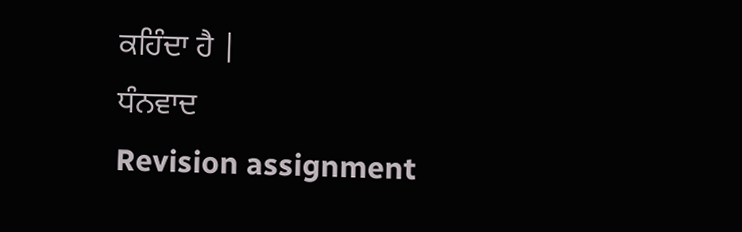ਕਹਿੰਦਾ ਹੈ |
ਧੰਨਵਾਦ
Revision assignment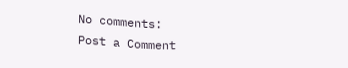No comments:
Post a Comment